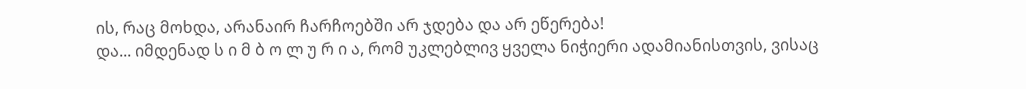ის, რაც მოხდა, არანაირ ჩარჩოებში არ ჯდება და არ ეწერება!
და... იმდენად ს ი მ ბ ო ლ უ რ ი ა, რომ უკლებლივ ყველა ნიჭიერი ადამიანისთვის, ვისაც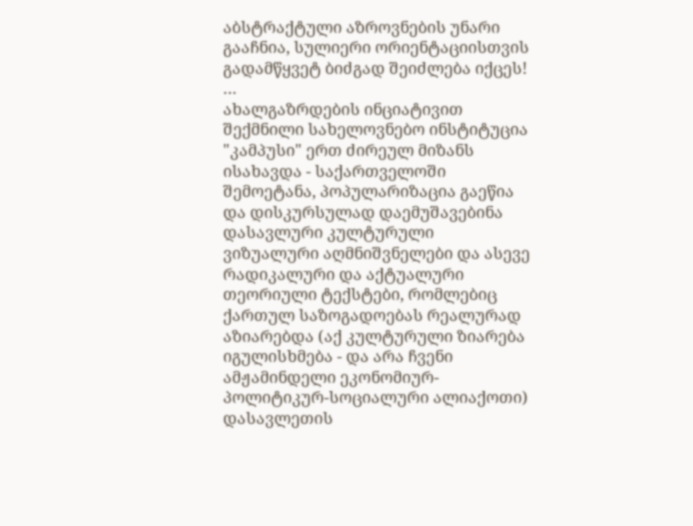აბსტრაქტული აზროვნების უნარი გააჩნია, სულიერი ორიენტაციისთვის გადამწყვეტ ბიძგად შეიძლება იქცეს!
…
ახალგაზრდების ინციატივით შექმნილი სახელოვნებო ინსტიტუცია "კამპუსი" ერთ ძირეულ მიზანს ისახავდა - საქართველოში შემოეტანა, პოპულარიზაცია გაეწია და დისკურსულად დაემუშავებინა დასავლური კულტურული ვიზუალური აღმნიშვნელები და ასევე რადიკალური და აქტუალური თეორიული ტექსტები, რომლებიც ქართულ საზოგადოებას რეალურად აზიარებდა (აქ კულტურული ზიარება იგულისხმება - და არა ჩვენი ამჟამინდელი ეკონომიურ-პოლიტიკურ-სოციალური ალიაქოთი) დასავლეთის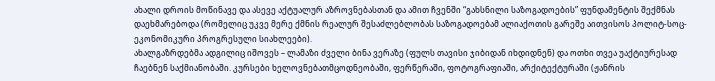ახალი დროის მოწინავე და ასევე აქტუალურ აზროვნებასთან და ამით ჩვენში “გახსნილი საზოგადოების” ფუნდამენტის შექმნას დაეხმარებოდა (რომელიც უკვე მერე ქმნის რეალურ შესაძლებლობას საზოგადოებამ ალიაქოთის გარეშე აითვისოს პოლიტ-სოც-ეკონომიკური პროგრესული სიახლეები).
ახალგაზრდებმა ადგილიც იშოვეს – ლამაზი ძველი ბინა ვერაზე (ფულს თავისი ჯიბიდან იხდიდნენ) და ოთხი თვეა უაქტიურესად ჩაებნენ საქმიანობაში. კურსები ხელოვნებათმცოდნეობაში, ფერწერაში, ფოტოგრაფიაში, არქიტექტურაში (ჟანრის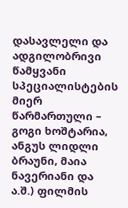დასავლელი და ადგილობრივი წამყვანი სპეციალისტების მიერ წარმართული – გოგი ხოშტარია, ანგუს ლიდლი ბრაუნი, მაია ნავერიანი და ა.შ.) ფილმის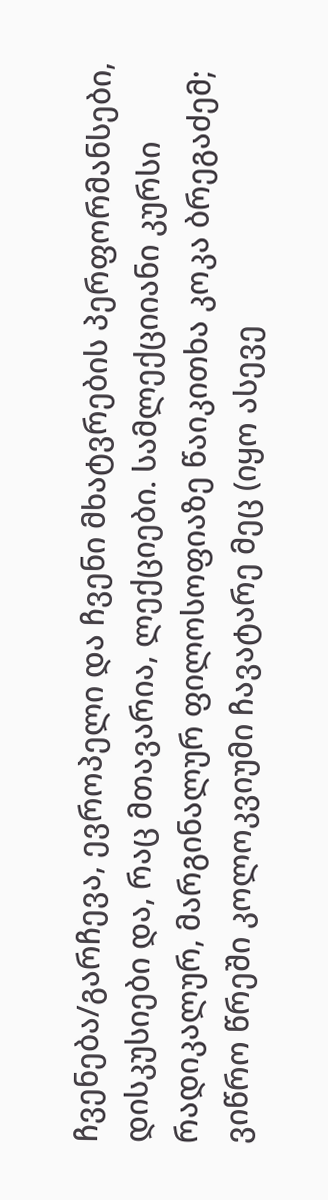ჩვენება/გარჩევა, ევროპელი და ჩვენი მხატვრების პერფორმანსები, დისკუსიები და, რაც მთავარია, ლექციები. სამლექციიანი კურსი რადიკალურ, მარგინალურ ფილოსოფიაზე წაიკითხა კოკა ბრეგაძემ; ვიწრო წრეში კოლოკვიუმი ჩავატარე მეც (იყო ასევე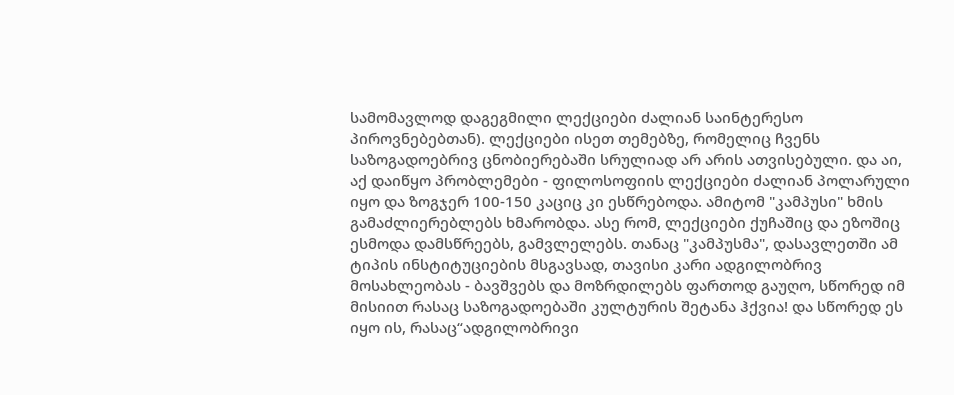სამომავლოდ დაგეგმილი ლექციები ძალიან საინტერესო პიროვნებებთან). ლექციები ისეთ თემებზე, რომელიც ჩვენს საზოგადოებრივ ცნობიერებაში სრულიად არ არის ათვისებული. და აი, აქ დაიწყო პრობლემები - ფილოსოფიის ლექციები ძალიან პოლარული იყო და ზოგჯერ 100-150 კაციც კი ესწრებოდა. ამიტომ "კამპუსი" ხმის გამაძლიერებლებს ხმარობდა. ასე რომ, ლექციები ქუჩაშიც და ეზოშიც ესმოდა დამსწრეებს, გამვლელებს. თანაც "კამპუსმა", დასავლეთში ამ ტიპის ინსტიტუციების მსგავსად, თავისი კარი ადგილობრივ მოსახლეობას - ბავშვებს და მოზრდილებს ფართოდ გაუღო, სწორედ იმ მისიით რასაც საზოგადოებაში კულტურის შეტანა ჰქვია! და სწორედ ეს იყო ის, რასაც“ადგილობრივი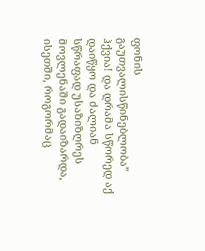ფონის გაუთვალისწინებლობა” ჰქვია! და დრამა სწორედ აქ დაიწყო და ძალიან სწრაფად უსაზიზღრეს მოვლენაში გადაიზარდა, ისეთში, როგორმაც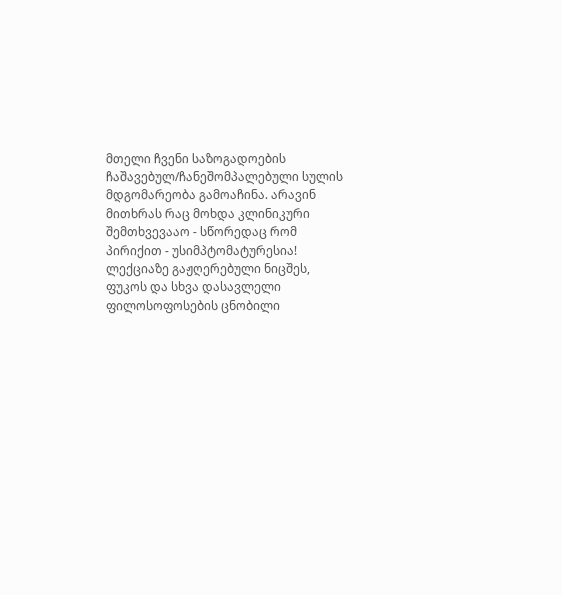მთელი ჩვენი საზოგადოების ჩაშავებულ/ჩანეშომპალებული სულის მდგომარეობა გამოაჩინა. არავინ მითხრას რაც მოხდა კლინიკური შემთხვევააო - სწორედაც რომ პირიქით - უსიმპტომატურესია!
ლექციაზე გაჟღერებული ნიცშეს, ფუკოს და სხვა დასავლელი ფილოსოფოსების ცნობილი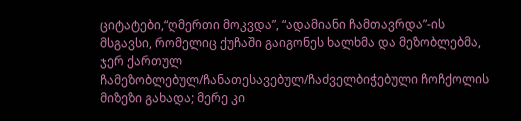ციტატები,“ღმერთი მოკვდა”, “ადამიანი ჩამთავრდა”-ის მსგავსი, რომელიც ქუჩაში გაიგონეს ხალხმა და მეზობლებმა, ჯერ ქართულ ჩამეზობლებულ/ჩანათესავებულ/ჩაძველბიჭებული ჩოჩქოლის მიზეზი გახადა; მერე კი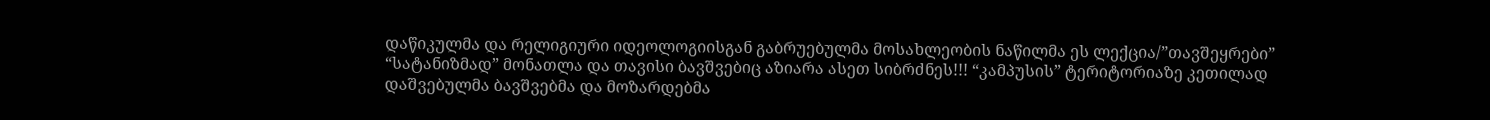დაწიკულმა და რელიგიური იდეოლოგიისგან გაბრუებულმა მოსახლეობის ნაწილმა ეს ლექცია/”თავშეყრები” “სატანიზმად” მონათლა და თავისი ბავშვებიც აზიარა ასეთ სიბრძნეს!!! “კამპუსის” ტერიტორიაზე კეთილად დაშვებულმა ბავშვებმა და მოზარდებმა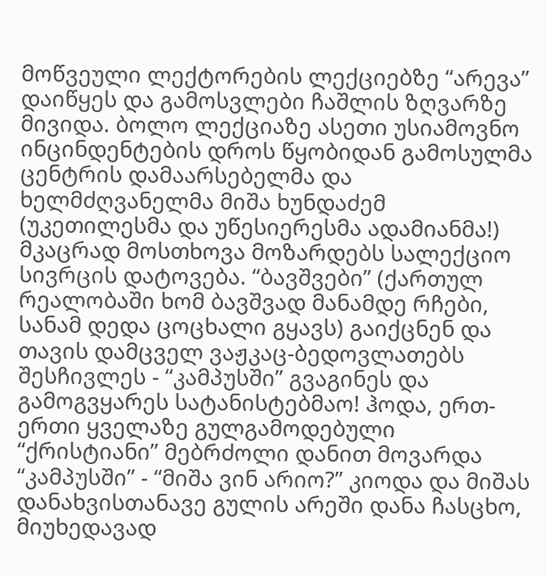მოწვეული ლექტორების ლექციებზე “არევა” დაიწყეს და გამოსვლები ჩაშლის ზღვარზე მივიდა. ბოლო ლექციაზე ასეთი უსიამოვნო ინცინდენტების დროს წყობიდან გამოსულმა ცენტრის დამაარსებელმა და ხელმძღვანელმა მიშა ხუნდაძემ (უკეთილესმა და უწესიერესმა ადამიანმა!) მკაცრად მოსთხოვა მოზარდებს სალექციო სივრცის დატოვება. “ბავშვები” (ქართულ რეალობაში ხომ ბავშვად მანამდე რჩები, სანამ დედა ცოცხალი გყავს) გაიქცნენ და თავის დამცველ ვაჟკაც-ბედოვლათებს შესჩივლეს - “კამპუსში” გვაგინეს და გამოგვყარეს სატანისტებმაო! ჰოდა, ერთ-ერთი ყველაზე გულგამოდებული “ქრისტიანი” მებრძოლი დანით მოვარდა “კამპუსში” - “მიშა ვინ არიო?” კიოდა და მიშას დანახვისთანავე გულის არეში დანა ჩასცხო, მიუხედავად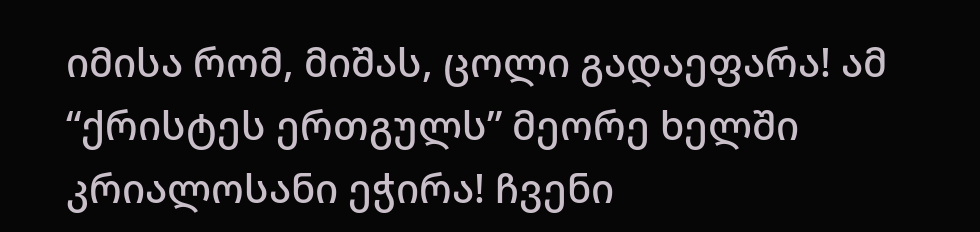იმისა რომ, მიშას, ცოლი გადაეფარა! ამ “ქრისტეს ერთგულს” მეორე ხელში კრიალოსანი ეჭირა! ჩვენი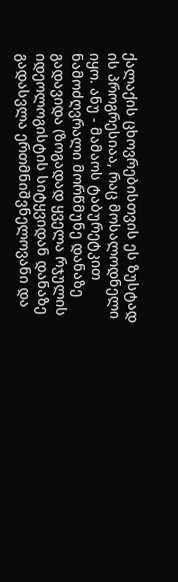ქალაქის ცხოვრებისთვის ეს ზუსტად ის პროგრესიაა, რაც მოსალოდნელი იყო. ანუ - მამაოს ტაბურეტკით ნამოძღვრალი მორწმუნე დანაზე გადავიდა (ზოგადად ყველა რჯულის იდეოლოგისტის სიტყვიდან დანაზე გადასვლა ერთმნიშვნელოვანი და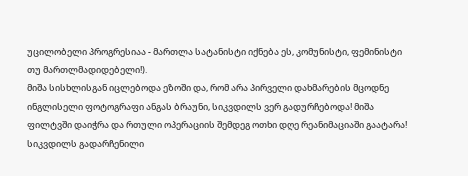უცილობელი პროგრესიაა - მართლა სატანისტი იქნება ეს, კომუნისტი, ფემინისტი თუ მართლმადიდებელი!).
მიშა სისხლისგან იცლებოდა ეზოში და, რომ არა პირველი დახმარების მცოდნე ინგლისელი ფოტოგრაფი ანგას ბრაუნი, სიკვდილს ვერ გადურჩებოდა! მიშა ფილტვში დაიჭრა და რთული ოპერაციის შემდეგ ოთხი დღე რეანიმაციაში გაატარა!
სიკვდილს გადარჩენილი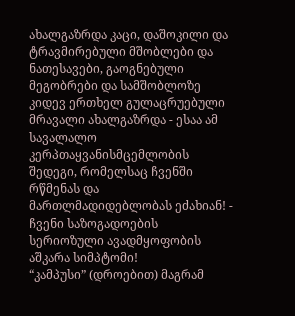ახალგაზრდა კაცი, დაშოკილი და ტრავმირებული მშობლები და ნათესავები, გაოგნებული მეგობრები და სამშობლოზე კიდევ ერთხელ გულაცრუებული მრავალი ახალგაზრდა - ესაა ამ სავალალო კერპთაყვანისმცემლობის შედეგი, რომელსაც ჩვენში რწმენას და მართლმადიდებლობას ეძახიან! - ჩვენი საზოგადოების სერიოზული ავადმყოფობის აშკარა სიმპტომი!
“კამპუსი” (დროებით) მაგრამ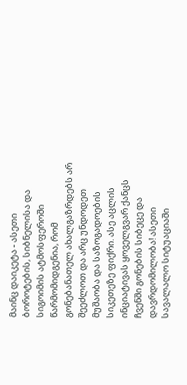მაინც დაიკეტა - ასეთი ბოროტების, სიბნელისა და სიგოიმის ატმოსფეროში წარმომიდგენია, რომ გონებანათელ ახალგაზრდებს არ შეეძლოთ და არც უნდოდეთ მუშაობა და საზოგადოების სიკეთეზე ფიქრი. ასე აცლის ინციატივას ყოველგვარ ქანცს ჩვენში გონების სიბეცე და დავრდომილობა! ასეთი სავალალო სიტუაციაში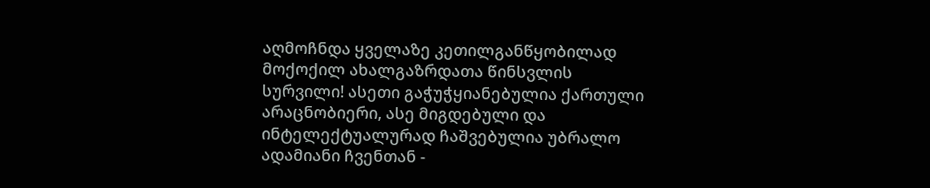აღმოჩნდა ყველაზე კეთილგანწყობილად მოქოქილ ახალგაზრდათა წინსვლის სურვილი! ასეთი გაჭუჭყიანებულია ქართული არაცნობიერი, ასე მიგდებული და ინტელექტუალურად ჩაშვებულია უბრალო ადამიანი ჩვენთან -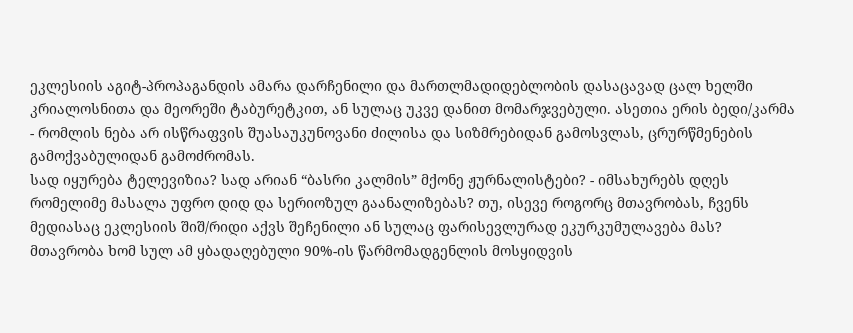ეკლესიის აგიტ-პროპაგანდის ამარა დარჩენილი და მართლმადიდებლობის დასაცავად ცალ ხელში კრიალოსნითა და მეორეში ტაბურეტკით, ან სულაც უკვე დანით მომარჯვებული. ასეთია ერის ბედი/კარმა - რომლის ნება არ ისწრაფვის შუასაუკუნოვანი ძილისა და სიზმრებიდან გამოსვლას, ცრურწმენების გამოქვაბულიდან გამოძრომას.
სად იყურება ტელევიზია? სად არიან “ბასრი კალმის” მქონე ჟურნალისტები? - იმსახურებს დღეს რომელიმე მასალა უფრო დიდ და სერიოზულ გაანალიზებას? თუ, ისევე როგორც მთავრობას, ჩვენს მედიასაც ეკლესიის შიშ/რიდი აქვს შეჩენილი ან სულაც ფარისევლურად ეკურკუმულავება მას? მთავრობა ხომ სულ ამ ყბადაღებული 90%-ის წარმომადგენლის მოსყიდვის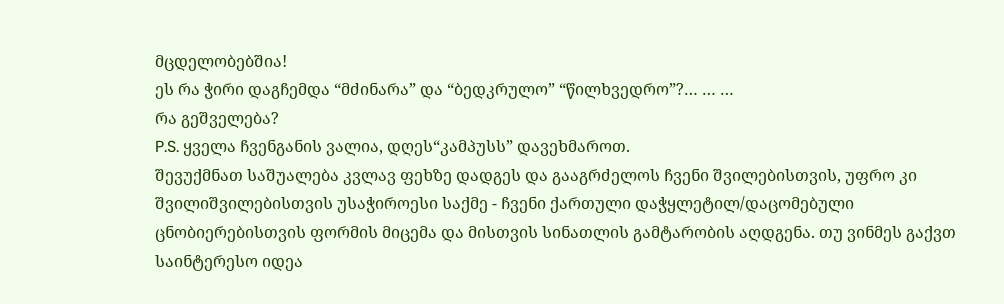მცდელობებშია!
ეს რა ჭირი დაგჩემდა “მძინარა” და “ბედკრულო” “წილხვედრო”?… … …
რა გეშველება?
P.S. ყველა ჩვენგანის ვალია, დღეს“კამპუსს” დავეხმაროთ.
შევუქმნათ საშუალება კვლავ ფეხზე დადგეს და გააგრძელოს ჩვენი შვილებისთვის, უფრო კი შვილიშვილებისთვის უსაჭიროესი საქმე - ჩვენი ქართული დაჭყლეტილ/დაცომებული ცნობიერებისთვის ფორმის მიცემა და მისთვის სინათლის გამტარობის აღდგენა. თუ ვინმეს გაქვთ საინტერესო იდეა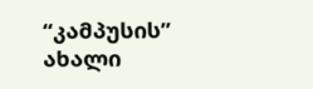“კამპუსის” ახალი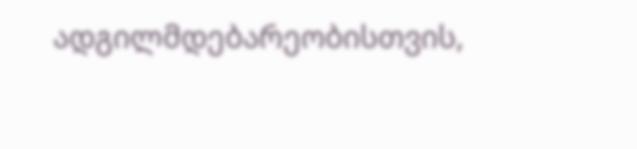ადგილმდებარეობისთვის,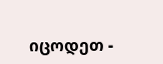იცოდეთ -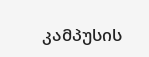კამპუსის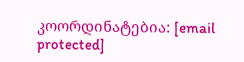კოორდინატებია: [email protected]